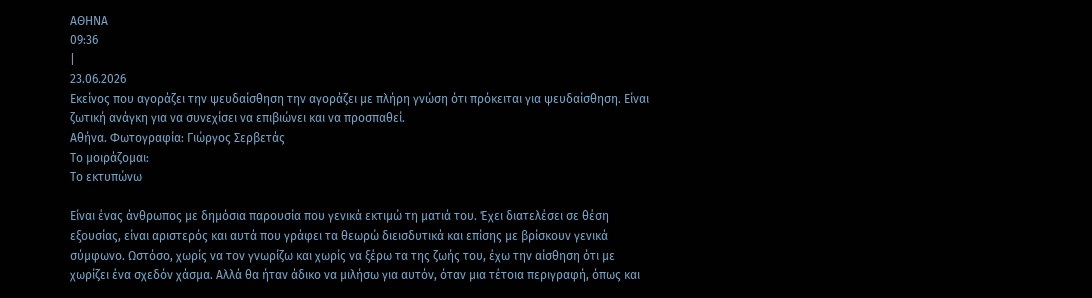ΑΘΗΝΑ
09:36
|
23.06.2026
Eκείνος που αγοράζει την ψευδαίσθηση την αγοράζει με πλήρη γνώση ότι πρόκειται για ψευδαίσθηση. Eίναι ζωτική ανάγκη για να συνεχίσει να επιβιώνει και να προσπαθεί.
Αθήνα. Φωτογραφία: Γιώργος Σερβετάς
Το μοιράζομαι:
Το εκτυπώνω

Είναι ένας άνθρωπος με δημόσια παρουσία που γενικά εκτιμώ τη ματιά του. Έχει διατελέσει σε θέση εξουσίας, είναι αριστερός και αυτά που γράφει τα θεωρώ διεισδυτικά και επίσης με βρίσκουν γενικά σύμφωνο. Ωστόσο, χωρίς να τον γνωρίζω και χωρίς να ξέρω τα της ζωής του, έχω την αίσθηση ότι με χωρίζει ένα σχεδόν χάσμα. Αλλά θα ήταν άδικο να μιλήσω για αυτόν, όταν μια τέτοια περιγραφή, όπως και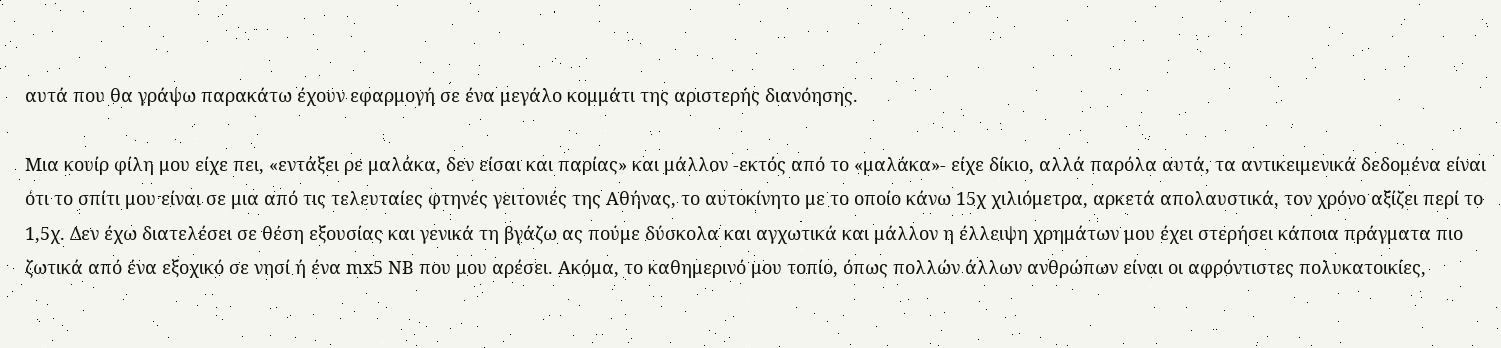αυτά που θα γράψω παρακάτω έχουν εφαρμογή σε ένα μεγάλο κομμάτι της αριστερής διανόησης.

Μια κουίρ φίλη μου είχε πει, «εντάξει ρε μαλάκα, δεν είσαι και παρίας» και μάλλον -εκτός από το «μαλάκα»- είχε δίκιο, αλλά παρόλα αυτά, τα αντικειμενικά δεδομένα είναι ότι το σπίτι μου είναι σε μια από τις τελευταίες φτηνές γειτονιές της Αθήνας, το αυτοκίνητο με το οποίο κάνω 15χ χιλιόμετρα, αρκετά απολαυστικά, τον χρόνο αξίζει περί το 1,5χ. Δεν έχω διατελέσει σε θέση εξουσίας και γενικά τη βγάζω ας πούμε δύσκολα και αγχωτικά και μάλλον η έλλειψη χρημάτων μου έχει στερήσει κάποια πράγματα πιο ζωτικά από ένα εξοχικό σε νησί ή ένα mx5 NB που μου αρέσει. Ακόμα, το καθημερινό μου τοπίο, όπως πολλών άλλων ανθρώπων είναι οι αφρόντιστες πολυκατοικίες,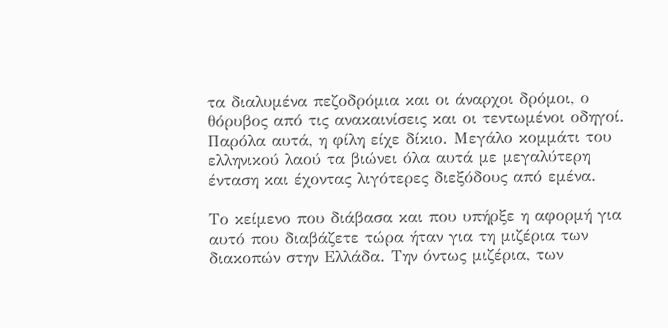τα διαλυμένα πεζοδρόμια και οι άναρχοι δρόμοι, ο θόρυβος από τις ανακαινίσεις και οι τεντωμένοι οδηγοί. Παρόλα αυτά, η φίλη είχε δίκιο. Μεγάλο κομμάτι του ελληνικού λαού τα βιώνει όλα αυτά με μεγαλύτερη ένταση και έχοντας λιγότερες διεξόδους από εμένα.

Το κείμενο που διάβασα και που υπήρξε η αφορμή για αυτό που διαβάζετε τώρα ήταν για τη μιζέρια των διακοπών στην Ελλάδα. Την όντως μιζέρια, των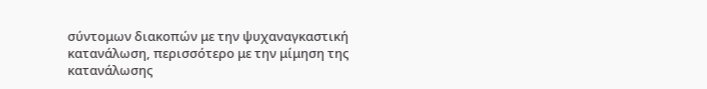σύντομων διακοπών με την ψυχαναγκαστική κατανάλωση, περισσότερο με την μίμηση της κατανάλωσης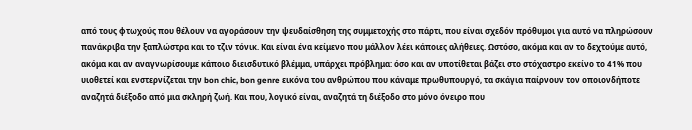από τους φτωχούς που θέλουν να αγοράσουν την ψευδαίσθηση της συμμετοχής στο πάρτι, που είναι σχεδόν πρόθυμοι για αυτό να πληρώσουν πανάκριβα την ξαπλώστρα και το τζιν τόνικ. Και είναι ένα κείμενο που μάλλον λέει κάποιες αλήθειες. Ωστόσο, ακόμα και αν το δεχτούμε αυτό, ακόμα και αν αναγνωρίσουμε κάποιο διεισδυτικό βλέμμα, υπάρχει πρόβλημα: όσο και αν υποτίθεται βάζει στο στόχαστρο εκείνο το 41% που υιοθετεί και ενστερνίζεται την bon chic, bon genre εικόνα του ανθρώπου που κάναμε πρωθυπουργό, τα σκάγια παίρνουν τον οποιονδήποτε αναζητά διέξοδο από μια σκληρή ζωή. Και που, λογικό είναι, αναζητά τη διέξοδο στο μόνο όνειρο που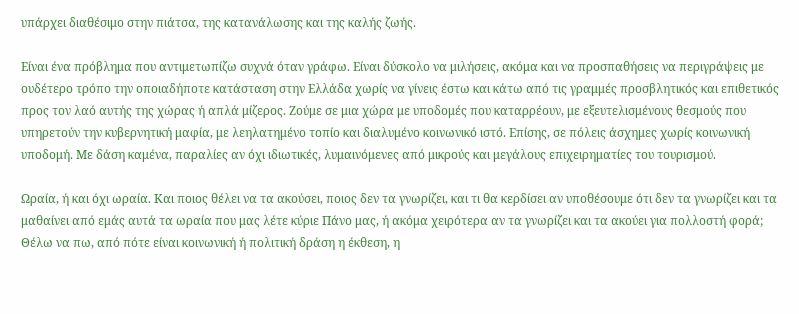υπάρχει διαθέσιμο στην πιάτσα, της κατανάλωσης και της καλής ζωής.

Είναι ένα πρόβλημα που αντιμετωπίζω συχνά όταν γράφω. Είναι δύσκολο να μιλήσεις, ακόμα και να προσπαθήσεις να περιγράψεις με ουδέτερο τρόπο την οποιαδήποτε κατάσταση στην Ελλάδα χωρίς να γίνεις έστω και κάτω από τις γραμμές προσβλητικός και επιθετικός προς τον λαό αυτής της χώρας ή απλά μίζερος. Ζούμε σε μια χώρα με υποδομές που καταρρέουν, με εξευτελισμένους θεσμούς που υπηρετούν την κυβερνητική μαφία, με λεηλατημένο τοπίο και διαλυμένο κοινωνικό ιστό. Επίσης, σε πόλεις άσχημες χωρίς κοινωνική υποδομή. Με δάση καμένα, παραλίες αν όχι ιδιωτικές, λυμαινόμενες από μικρούς και μεγάλους επιχειρηματίες του τουρισμού.

Ωραία, ή και όχι ωραία. Και ποιος θέλει να τα ακούσει, ποιος δεν τα γνωρίζει, και τι θα κερδίσει αν υποθέσουμε ότι δεν τα γνωρίζει και τα μαθαίνει από εμάς αυτά τα ωραία που μας λέτε κύριε Πάνο μας, ή ακόμα χειρότερα αν τα γνωρίζει και τα ακούει για πολλοστή φορά; Θέλω να πω, από πότε είναι κοινωνική ή πολιτική δράση η έκθεση, η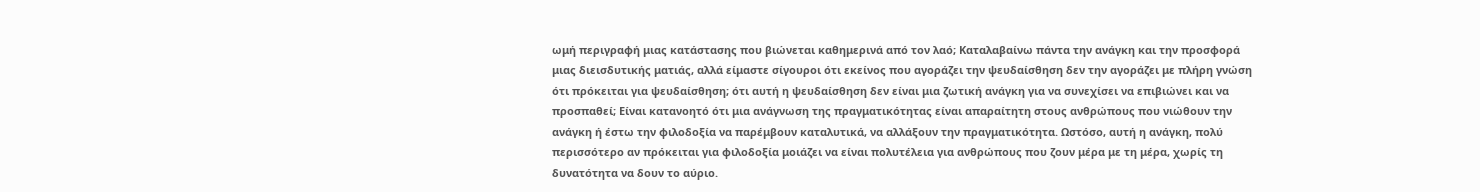ωμή περιγραφή μιας κατάστασης που βιώνεται καθημερινά από τον λαό; Καταλαβαίνω πάντα την ανάγκη και την προσφορά μιας διεισδυτικής ματιάς, αλλά είμαστε σίγουροι ότι εκείνος που αγοράζει την ψευδαίσθηση δεν την αγοράζει με πλήρη γνώση ότι πρόκειται για ψευδαίσθηση; ότι αυτή η ψευδαίσθηση δεν είναι μια ζωτική ανάγκη για να συνεχίσει να επιβιώνει και να προσπαθεί; Είναι κατανοητό ότι μια ανάγνωση της πραγματικότητας είναι απαραίτητη στους ανθρώπους που νιώθουν την ανάγκη ή έστω την φιλοδοξία να παρέμβουν καταλυτικά, να αλλάξουν την πραγματικότητα. Ωστόσο, αυτή η ανάγκη, πολύ περισσότερο αν πρόκειται για φιλοδοξία μοιάζει να είναι πολυτέλεια για ανθρώπους που ζουν μέρα με τη μέρα, χωρίς τη δυνατότητα να δουν το αύριο.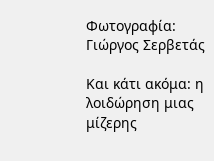Φωτογραφία: Γιώργος Σερβετάς

Και κάτι ακόμα: η λοιδώρηση μιας μίζερης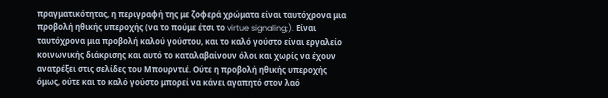πραγματικότητας, η περιγραφή της με ζοφερά χρώματα είναι ταυτόχρονα μια προβολή ηθικής υπεροχής (να το πούμε έτσι το virtue signaling;). Είναι ταυτόχρονα μια προβολή καλού γούστου, και το καλό γούστο είναι εργαλείο κοινωνικής διάκρισης και αυτό το καταλαβαίνουν όλοι και χωρίς να έχουν ανατρέξει στις σελίδες του Μπουρντιέ. Ούτε η προβολή ηθικής υπεροχής όμως, ούτε και το καλό γούστο μπορεί να κάνει αγαπητό στον λαό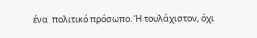ένα  πολιτικό πρόσωπο. Ή τουλάχιστον, όχι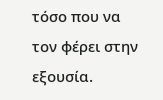τόσο που να τον φέρει στην εξουσία.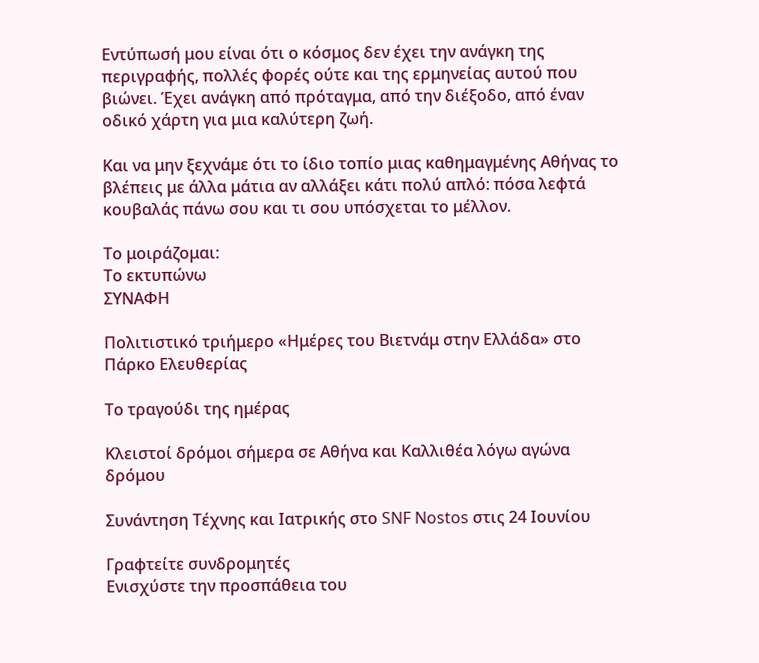Εντύπωσή μου είναι ότι ο κόσμος δεν έχει την ανάγκη της περιγραφής, πολλές φορές ούτε και της ερμηνείας αυτού που βιώνει. Έχει ανάγκη από πρόταγμα, από την διέξοδο, από έναν οδικό χάρτη για μια καλύτερη ζωή.

Και να μην ξεχνάμε ότι το ίδιο τοπίο μιας καθημαγμένης Αθήνας το βλέπεις με άλλα μάτια αν αλλάξει κάτι πολύ απλό: πόσα λεφτά κουβαλάς πάνω σου και τι σου υπόσχεται το μέλλον.

Το μοιράζομαι:
Το εκτυπώνω
ΣΥΝΑΦΗ

Πολιτιστικό τριήμερο «Ημέρες του Βιετνάμ στην Ελλάδα» στο Πάρκο Ελευθερίας

Το τραγούδι της ημέρας

Κλειστοί δρόμοι σήμερα σε Αθήνα και Καλλιθέα λόγω αγώνα δρόμου

Συνάντηση Τέχνης και Ιατρικής στο SNF Nostos στις 24 Ιουνίου

Γραφτείτε συνδρομητές
Ενισχύστε την προσπάθεια του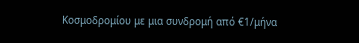Κοσμοδρομίου με μια συνδρομή από €1/μήνα